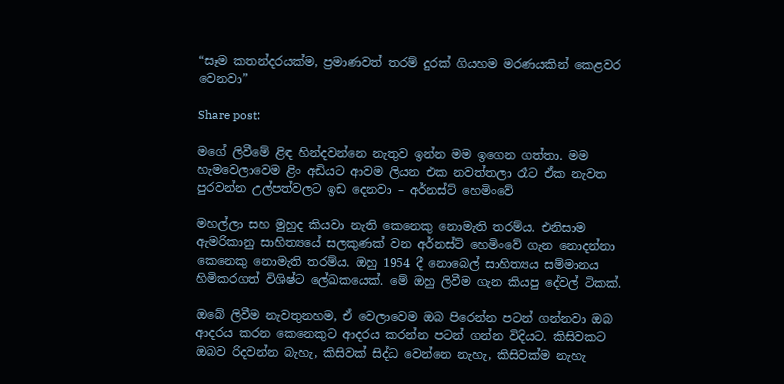“සෑම කතන්දරයක්ම, ප්‍රමාණවත් තරම් දුරක් ගියහම මරණයකින් කෙළවර වෙනවා”

Share post:

මගේ ලිවීමේ ළිඳ හින්දවන්නෙ නැතුව ඉන්න මම ඉගෙන ගත්තා. මම හැමවෙලාවෙම ළිං අඩියට ආවම ලියන එක නවත්තලා රෑට ඒක නැවත පුරවන්න උල්පත්වලට ඉඩ දෙනවා – අර්නස්ට් හෙමිංවේ

මහල්ලා සහ මුහුද කියවා නැති කෙනෙකු නොමැති තරම්ය. එනිසාම ඇමරිකානු සාහිත්‍යයේ සලකුණක් වන අර්නස්ට් හෙමිංවේ ගැන නොදන්නා කෙනෙකු නොමැති තරම්ය. ඔහු 1954 දී නොබෙල් සාහිත්‍යය සම්මානය හිමිකරගත් විශිෂ්ට ලේඛකයෙක්. මේ ඔහු ලිවීම ගැන කියපු දේවල් ටිකක්.

ඔබේ ලිවීම නැවතුනහම, ඒ වෙලාවෙම ඔබ පිරෙන්න පටන් ගන්නවා ඔබ ආදරය කරන කෙනෙකුට ආදරය කරන්න පටන් ගන්න විදියට. කිසිවකට ඔබව රිදවන්න බැහැ, කිසිවක් සිද්ධ වෙන්නෙ නැහැ, කිසිවක්ම නැහැ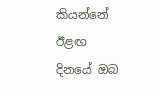කියන්නේ ඊළඟ දිනයේ ඔබ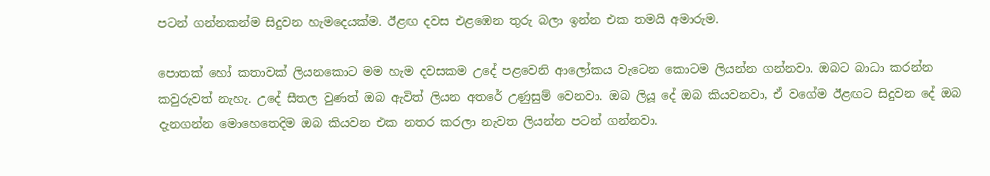පටන් ගන්නකන්ම සිදුවන හැමදෙයක්ම. ඊළඟ දවස එළඹෙන තුරු බලා ඉන්න එක තමයි අමාරුම.

පොතක් හෝ කතාවක් ලියනකොට මම හැම දවසකම උදේ පළවෙනි ආලෝකය වැටෙන කොටම ලියන්න ගන්නවා. ඔබට බාධා කරන්න කවුරුවත් නැහැ. උදේ සීතල වුණත් ඔබ ඇවිත් ලියන අතරේ උණුසුම් වෙනවා. ඔබ ලියූ දේ ඔබ කියවනවා, ඒ වගේම ඊළඟට සිදුවන දේ ඔබ දැනගන්න මොහෙතෙදිම ඔබ කියවන එක නතර කරලා නැවත ලියන්න පටන් ගන්නවා.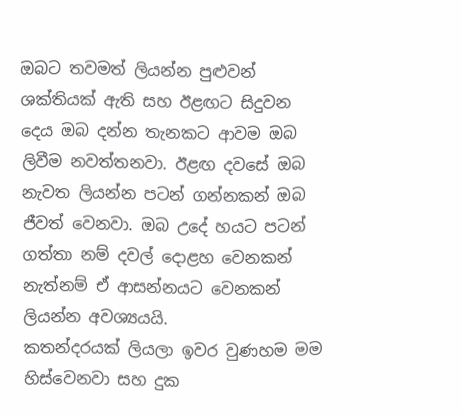ඔබට තවමත් ලියන්න පුළුවන් ශක්තියක් ඇති සහ ඊළඟට සිදුවන දෙය ඔබ දන්න තැනකට ආවම ඔබ ලිවීම නවත්තනවා. ඊළඟ දවසේ ඔබ නැවත ලියන්න පටන් ගන්නකන් ඔබ ජීවත් වෙනවා. ඔබ උදේ හයට පටන් ගත්තා නම් දවල් දොළහ වෙනකන් නැත්නම් ඒ ආසන්නයට වෙනකන් ලියන්න අවශ්‍යයයි.
කතන්දරයක් ලියලා ඉවර වුණහම මම හිස්වෙනවා සහ දුක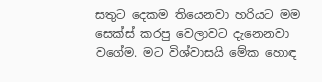සතුට දෙකම තියෙනවා හරියට මම සෙක්ස් කරපු වෙලාවට දැනෙනවා වගේම. මට විශ්වාසයි මේක හොඳ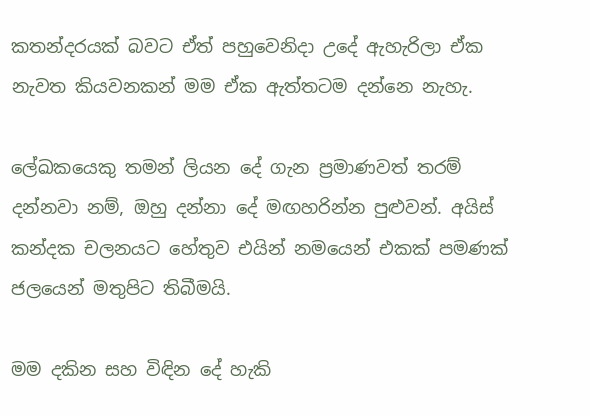කතන්දරයක් බවට ඒත් පහුවෙනිදා උදේ ඇහැරිලා ඒක නැවත කියවනකන් මම ඒක ඇත්තටම දන්නෙ නැහැ.

ලේඛකයෙකු තමන් ලියන දේ ගැන ප්‍රමාණවත් තරම් දන්නවා නම්, ඔහු දන්නා දේ මඟහරින්න පුළුවන්. අයිස් කන්දක චලනයට හේතුව එයින් නමයෙන් එකක් පමණක් ජලයෙන් මතුපිට තිබීමයි.

මම දකින සහ විඳින දේ හැකි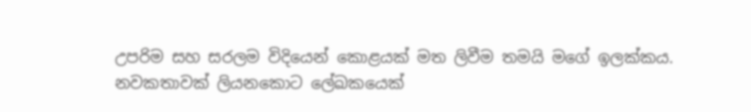උපරිම සහ සරලම විදියෙන් කොළයක් මත ලිවීම තමයි මගේ ඉලක්කය.
නවකතාවක් ලියනකොට ලේඛකයෙක්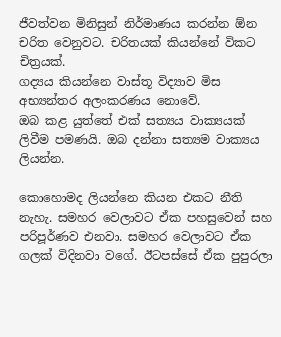ජීවත්වන මිනිසුන් නිර්මාණය කරන්න ඕන චරිත වෙනුවට. චරිතයක් කියන්නේ විකට චිත්‍රයක්.
ගද්‍යය කියන්නෙ වාස්තූ විද්‍යාව මිස අභ්‍යන්තර අලංකරණය නොවේ.
ඔබ කළ යුත්තේ එක් සත්‍යය වාක්‍යයක් ලිවීම පමණයි. ඔබ දන්නා සත්‍යම වාක්‍යය ලියන්න.

කොහොමද ලියන්නෙ කියන එකට නීති නැහැ. සමහර වෙලාවට ඒක පහසුවෙන් සහ පරිපූර්ණව එනවා. සමහර වෙලාවට ඒක ගලක් විදිනවා වගේ. ඊටපස්සේ ඒක පුපුරලා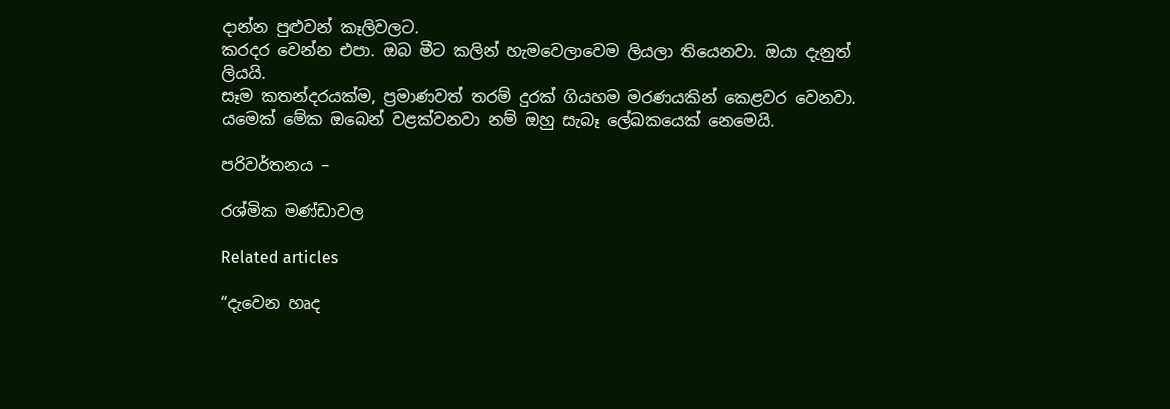දාන්න පුළුවන් කෑලිවලට.
කරදර වෙන්න එපා. ඔබ මීට කලින් හැමවෙලාවෙම ලියලා තියෙනවා. ඔයා දැනුත් ලියයි.
සෑම කතන්දරයක්ම, ප්‍රමාණවත් තරම් දුරක් ගියහම මරණයකින් කෙළවර වෙනවා. යමෙක් මේක ඔබෙන් වළක්වනවා නම් ඔහු සැබෑ ලේඛකයෙක් නෙමෙයි.

පරිවර්තනය –

රශ්මික මණ්ඩාවල

Related articles

“දැවෙන හෘද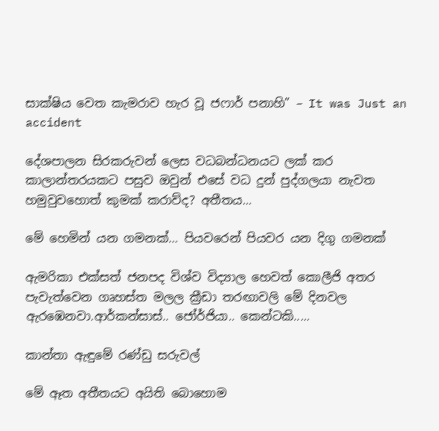සාක්ෂිය වෙත කැමරාව හැර වූ ජෆාර් පනාහි” – It was Just an accident

දේශපාලන සිරකරුවන් ලෙස වධබන්ධනයට ලක් කර කාලාන්තරයකට පසුව ඔවුන් එසේ වධ දුන් පුද්ගලයා නැවත හමුවුවහොත් කුමක් කරාව්ද? අතීතය...

මේ හෙමින් යන ගමනක්… පියවරෙන් පියවර යන දිගු ගමනක්

ඇමරිකා එක්සත් ජනපද විශ්ව විද්‍යාල හෙවත් කොලීජි අතර පැවැත්වෙන ගෘහස්ත මලල ක්‍රීඩා තරඟාවලි මේ දිනවල ඇරඹෙනවා.ආර්කන්සාස්.. ජෝර්ජියා.. කෙන්ටකි.....

කාන්තා ඇඳුමේ රණ්ඩු සරුවල්

මේ ඈත අතීතයට අයිති බොහොම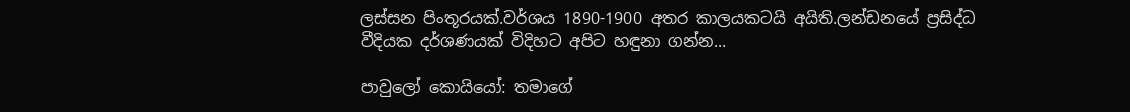ලස්සන පිංතූරයක්.වර්ශය 1890-1900 අතර කාලයකටයි අයිති.ලන්ඩනයේ ප්‍රසිද්ධ වීදියක දර්ශණයක් විදිහට අපිට හඳුනා ගන්න...

පාවුලෝ කොයියෝ: තමාගේ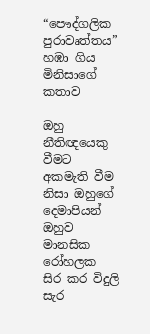“පෞද්ගලික පුරාවෘත්තය” හඹා ගිය මිනිසාගේ කතාව

ඔහු නීතිඥයෙකු වීමට අකමැති වීම නිසා ඔහුගේ දෙමාපියන් ඔහුව මානසික රෝහලක සිර කර විදුලි සැර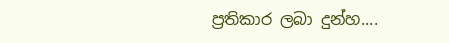ප්‍රතිකාර ලබා දුන්හ....